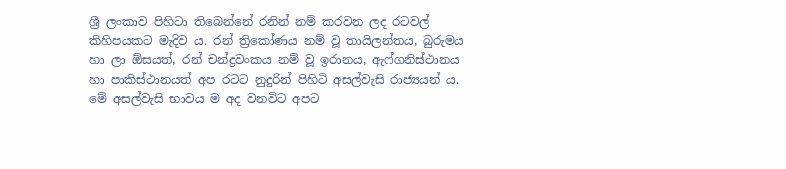ශ්‍රී ලංකාව පිහිටා තිබෙන්නේ රනින් නම් කරවන ලද රටවල් කිහිපයකට මැදිව ය. රන් ත්‍රිකෝණය නම් වූ තායිලන්තය, බුරුමය හා ලා ඕසයත්, රන් චන්ද්‍රවංකය නම් වූ ඉරානය, ඇෆ්ගනිස්ථානය හා පාකිස්ථානයත් අප රටට නුදුරින් පිහිටි අසල්වැසි රාජ්‍යයන් ය. මේ අසල්වැසි භාවය ම අද වනවිට අපට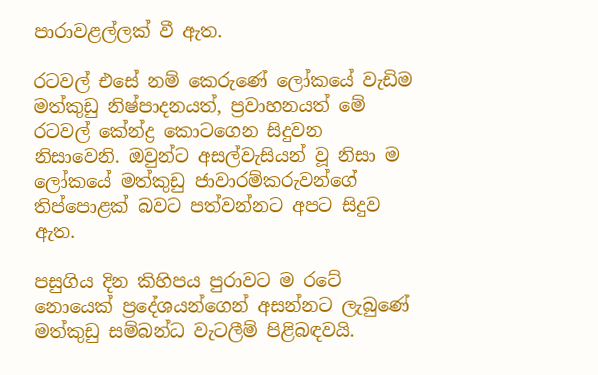පාරාවළල්ලක් වී ඇත.

රටවල් එසේ නම් කෙරුණේ ලෝකයේ වැඩිම මත්කුඩු නිෂ්පාදනයත්, ප්‍රවාහනයත් මේ රටවල් කේන්ද්‍ර කොටගෙන සිදුවන නිසාවෙනි. ඔවුන්ට අසල්වැසියන් වූ නිසා ම ලෝකයේ මත්කුඩු ජාවාරම්කරුවන්ගේ තිප්පොළක් බවට පත්වන්නට අපට සිදුව ඇත.

පසුගිය දින කිහිපය පුරාවට ම රටේ නොයෙක් ප්‍රදේශයන්ගෙන් අසන්නට ලැබුණේ මත්කුඩු සම්බන්ධ වැටලීම් පිළිබඳවයි.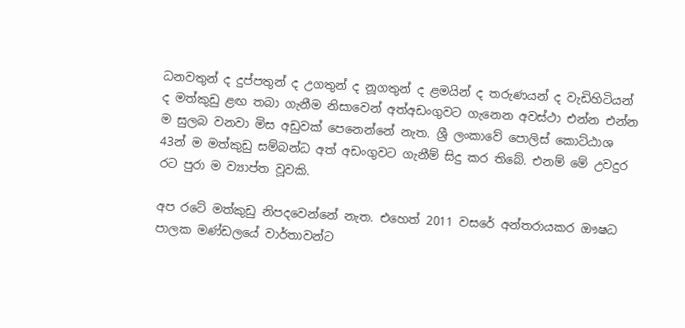ධනවතුන් ද දුප්පතුන් ද උගතුන් ද නූගතුන් ද ළමයින් ද තරුණයන් ද වැඩිහිටියන් ද මත්කුඩු ළඟ තබා ගැනීම නිසාවෙන් අත්අඩංගුවට ගැනෙන අවස්ථා එන්න එන්න ම සුලබ වනවා මිස අඩුවක් පෙනෙන්නේ නැත. ශ්‍රී ලංකාවේ පොලිස් කොට්ඨාශ 43න් ම මත්කුඩු සම්බන්ධ අත් අඩංගුවට ගැනීම් සිදු කර තිබේ. එනම් මේ උවදුර රට පුරා ම ව්‍යාප්ත වූවකි.

අප රටේ මත්කුඩු නිපදවෙන්නේ නැත. එහෙත් 2011 වසරේ අන්තරායකර ඖෂධ පාලක මණ්ඩලයේ වාර්තාවන්ට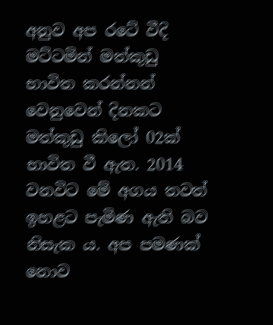අනුව අප රටේ වීදි මට්ටමින් මත්කුඩු භාවිත කරන්නන් වෙනුවෙන් දිනකට මත්කුඩු කිලෝ 02ක් භාවිත වී ඇත. 2014 වනවිට මේ අගය තවත් ඉහළට පැමිණ ඇති බව නිසැක ය. අප පමණක් නොව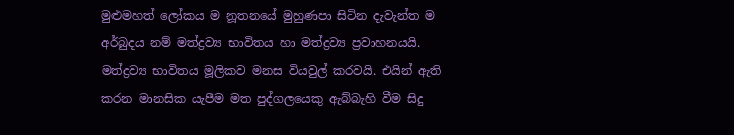මුළුමහත් ලෝකය ම නූතනයේ මුහුණපා සිටින දැවැන්ත ම අර්බුදය නම් මත්ද්‍රව්‍ය භාවිතය හා මත්ද්‍රව්‍ය ප්‍රවාහනයයි.
මත්ද්‍රව්‍ය භාවිතය මූලිකව මනස වියවුල් කරවයි. එයින් ඇති කරන මානසික යැපීම මත පුද්ගලයෙකු ඇබ්බැහි වීම සිදු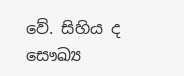වේ. සිහිය ද සෞඛ්‍ය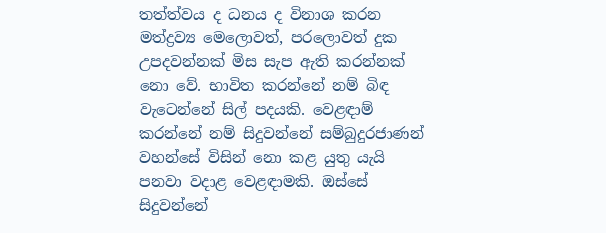තත්ත්වය ද ධනය ද විනාශ කරන මත්ද්‍රව්‍ය මෙලොවත්, පරලොවත් දුක උපදවන්නක් මිස සැප ඇති කරන්නක් නො වේ. භාවිත කරන්නේ නම් බිඳ වැටෙන්නේ සිල් පදයකි. වෙළඳාම් කරන්නේ නම් සිදුවන්නේ සම්බුදුරජාණන් වහන්සේ විසින් නො කළ යුතු යැයි පනවා වදාළ වෙළඳාමකි. ඔස්සේ සිදුවන්නේ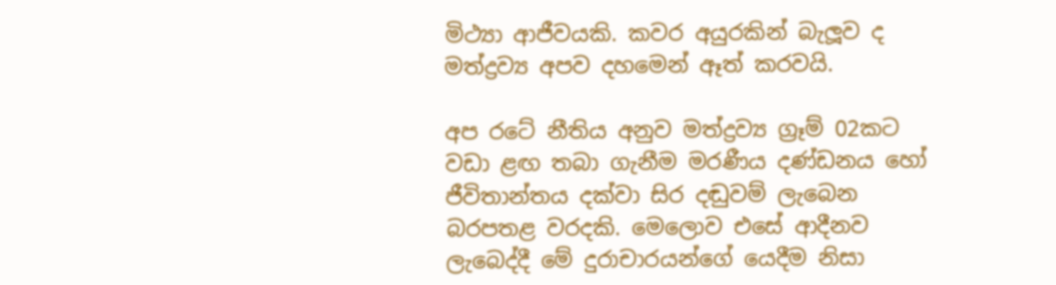මිථ්‍යා ආජීවයකි. කවර අයුරකින් බැලූව ද මත්ද්‍රව්‍ය අපව දහමෙන් ඈත් කරවයි.

අප රටේ නීතිය අනුව මත්ද්‍රව්‍ය ග්‍රෑම් 02කට වඩා ළඟ තබා ගැනීම මරණීය දණ්ඩනය හෝ ජීවිතාන්තය දක්වා සිර දඬුවම් ලැබෙන බරපතළ වරදකි. මෙලොව එසේ ආදීනව ලැබෙද්දී මේ දුරාචාරයන්ගේ යෙදීම නිසා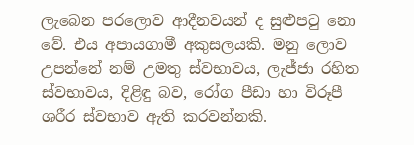ලැබෙන පරලොව ආදීනවයන් ද සුළුපටු නො වේ. එය අපායගාමී අකුසලයකි. මනු ලොව උපන්නේ නම් උමතු ස්වභාවය, ලැජ්ජා රහිත ස්වභාවය, දිළිඳු බව, රෝග පීඩා හා විරූපී ශරීර ස්වභාව ඇති කරවන්නකි.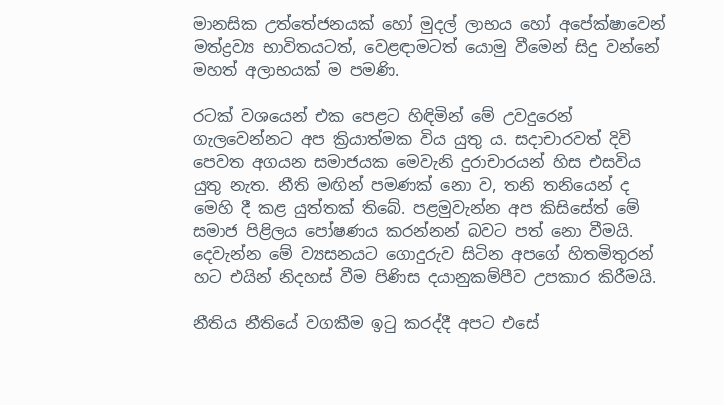මානසික උත්තේජනයක් හෝ මුදල් ලාභය හෝ අපේක්ෂාවෙන් මත්ද්‍රව්‍ය භාවිතයටත්, වෙළඳාමටත් යොමු වීමෙන් සිදු වන්නේ මහත් අලාභයක් ම පමණි.

රටක් වශයෙන් එක පෙළට හිඳිමින් මේ උවදුරෙන් ගැලවෙන්නට අප ක්‍රියාත්මක විය යුතු ය. සදාචාරවත් දිවි පෙවත අගයන සමාජයක මෙවැනි දුරාචාරයන් හිස එසවිය යුතු නැත. නීති මඟින් පමණක් නො ව, තනි තනියෙන් ද මෙහි දී කළ යුත්තක් තිබේ. පළමුවැන්න අප කිසිසේත් මේ සමාජ පිළිලය පෝෂණය කරන්නන් බවට පත් නො වීමයි. දෙවැන්න මේ ව්‍යසනයට ගොදුරුව සිටින අපගේ හිතමිතුරන් හට එයින් නිදහස් වීම පිණිස දයානුකම්පීව උපකාර කිරීමයි.

නීතිය නීතියේ වගකීම ඉටු කරද්දී අපට එසේ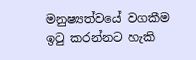මනුෂ්‍යත්වයේ වගකීම ඉටු කරන්නට හැකි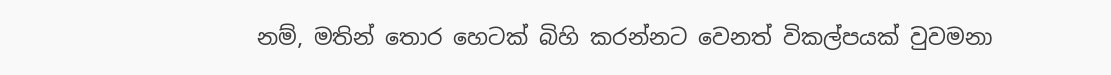නම්, මතින් තොර හෙටක් බිහි කරන්නට වෙනත් විකල්පයක් වුවමනා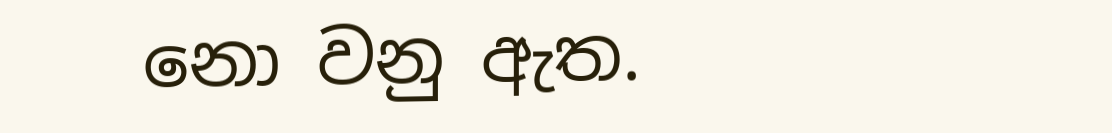නො වනු ඇත.